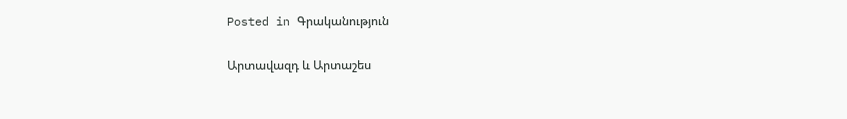Posted in Գրականություն

Արտավազդ և Արտաշես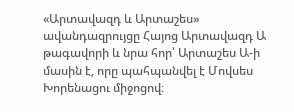«Արտավազդ և Արտաշես» ավանդազրույցը Հայոց Արտավազդ Ա թագավորի և նրա հոր՝ Արտաշես Ա-ի մասին է, որը պահպանվել է Մովսես Խորենացու միջոցով։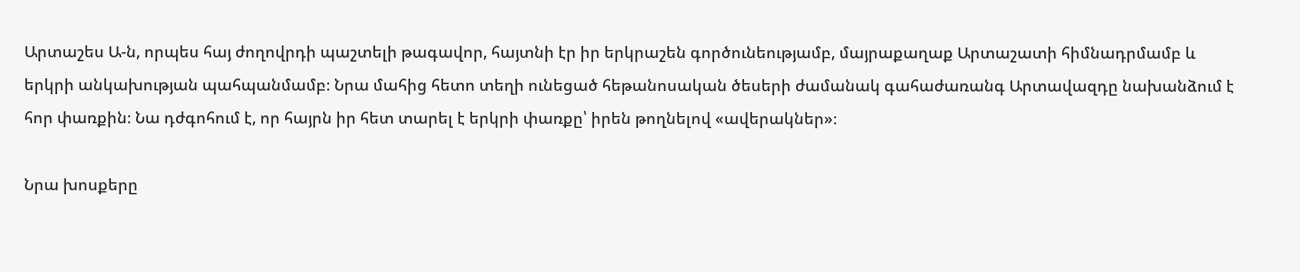Արտաշես Ա-ն, որպես հայ ժողովրդի պաշտելի թագավոր, հայտնի էր իր երկրաշեն գործունեությամբ, մայրաքաղաք Արտաշատի հիմնադրմամբ և երկրի անկախության պահպանմամբ։ Նրա մահից հետո տեղի ունեցած հեթանոսական ծեսերի ժամանակ գահաժառանգ Արտավազդը նախանձում է հոր փառքին։ Նա դժգոհում է, որ հայրն իր հետ տարել է երկրի փառքը՝ իրեն թողնելով «ավերակներ»։

Նրա խոսքերը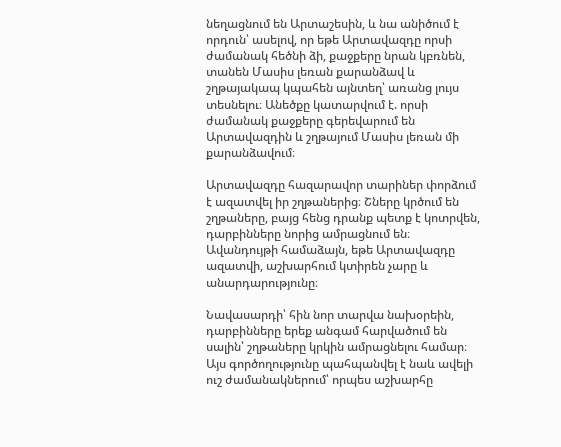նեղացնում են Արտաշեսին, և նա անիծում է որդուն՝ ասելով, որ եթե Արտավազդը որսի ժամանակ հեծնի ձի, քաջքերը նրան կբռնեն, տանեն Մասիս լեռան քարանձավ և շղթայակապ կպահեն այնտեղ՝ առանց լույս տեսնելու։ Անեծքը կատարվում է. որսի ժամանակ քաջքերը գերեվարում են Արտավազդին և շղթայում Մասիս լեռան մի քարանձավում։

Արտավազդը հազարավոր տարիներ փորձում է ազատվել իր շղթաներից։ Շները կրծում են շղթաները, բայց հենց դրանք պետք է կոտրվեն, դարբինները նորից ամրացնում են։ Ավանդույթի համաձայն, եթե Արտավազդը ազատվի, աշխարհում կտիրեն չարը և անարդարությունը։

Նավասարդի՝ հին նոր տարվա նախօրեին, դարբինները երեք անգամ հարվածում են սալին՝ շղթաները կրկին ամրացնելու համար։ Այս գործողությունը պահպանվել է նաև ավելի ուշ ժամանակներում՝ որպես աշխարհը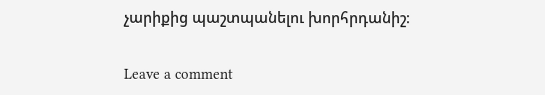չարիքից պաշտպանելու խորհրդանիշ։

Leave a comment